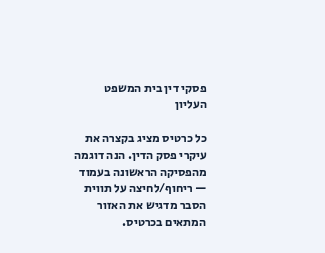פסקי דין בית המשפט העליון

כל כרטיס מציג בקצרה את עיקרי פסק הדין. הנה דוגמה מהפסיקה הראשונה בעמוד — ריחוף/לחיצה על תווית הסבר מדגיש את האזור המתאים בכרטיס.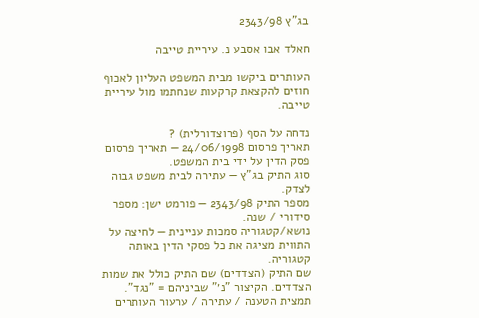בג"ץ 2343/98

חאלד אבו אסבע נ. עיריית טייבה

העותרים ביקשו מבית המשפט העליון לאכוף חוזים להקצאת קרקעות שנחתמו מול עיריית טייבה.

נדחה על הסף (פרוצדורלית) ?
תאריך פרסום 24/06/1998 — תאריך פרסום פסק הדין על ידי בית המשפט.
סוג התיק בג"ץ — עתירה לבית משפט גבוה לצדק.
מספר התיק 2343/98 — פורמט ישן: מספר סידורי / שנה.
נושא/קטגוריה סמכות עניינית — לחיצה על התווית מציגה את כל פסקי הדין באותה קטגוריה.
שם התיק (הצדדים) שם התיק כולל את שמות הצדדים. הקיצור "נ׳" שביניהם = "נגד".
תמצית הטענה / עתירה / ערעור העותרים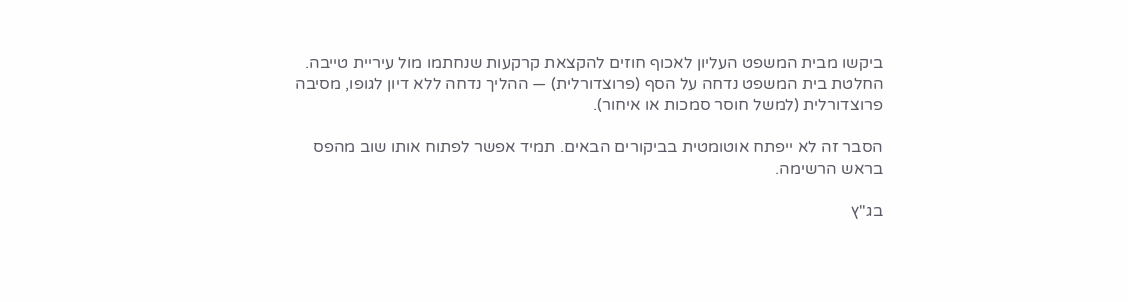ביקשו מבית המשפט העליון לאכוף חוזים להקצאת קרקעות שנחתמו מול עיריית טייבה.
החלטת בית המשפט נדחה על הסף (פרוצדורלית) — ההליך נדחה ללא דיון לגופו, מסיבה פרוצדורלית (למשל חוסר סמכות או איחור).

הסבר זה לא ייפתח אוטומטית בביקורים הבאים. תמיד אפשר לפתוח אותו שוב מהפס בראש הרשימה.

בג"ץ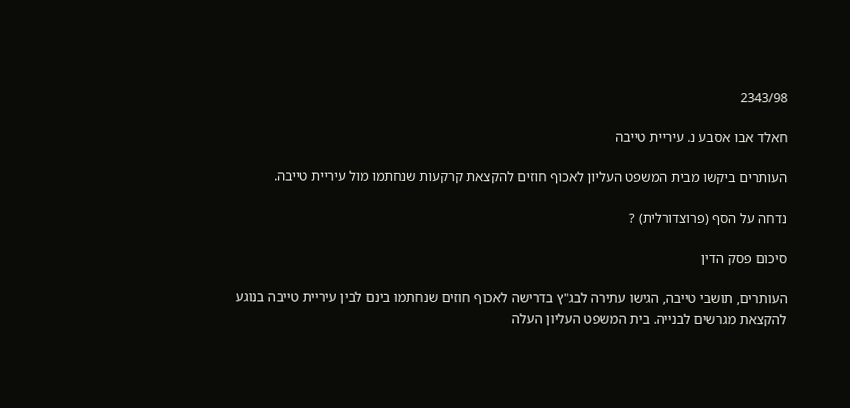2343/98

חאלד אבו אסבע נ. עיריית טייבה

העותרים ביקשו מבית המשפט העליון לאכוף חוזים להקצאת קרקעות שנחתמו מול עיריית טייבה.

נדחה על הסף (פרוצדורלית) ?

סיכום פסק הדין

העותרים, תושבי טייבה, הגישו עתירה לבג"ץ בדרישה לאכוף חוזים שנחתמו בינם לבין עיריית טייבה בנוגע להקצאת מגרשים לבנייה. בית המשפט העליון העלה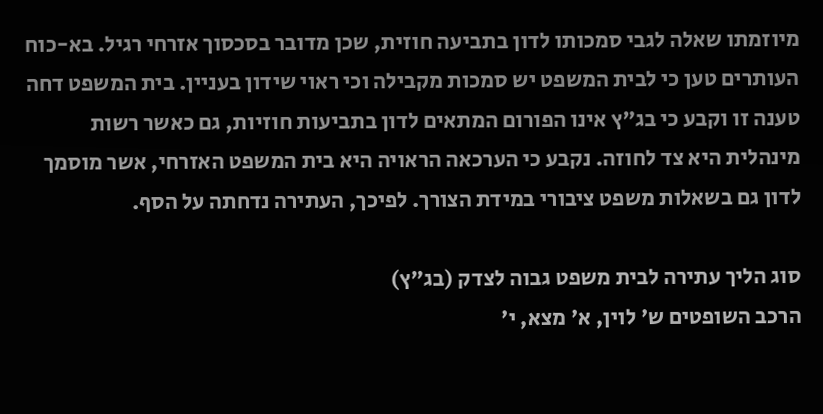מיוזמתו שאלה לגבי סמכותו לדון בתביעה חוזית, שכן מדובר בסכסוך אזרחי רגיל. בא-כוח העותרים טען כי לבית המשפט יש סמכות מקבילה וכי ראוי שידון בעניין. בית המשפט דחה טענה זו וקבע כי בג"ץ אינו הפורום המתאים לדון בתביעות חוזיות, גם כאשר רשות מינהלית היא צד לחוזה. נקבע כי הערכאה הראויה היא בית המשפט האזרחי, אשר מוסמך לדון גם בשאלות משפט ציבורי במידת הצורך. לפיכך, העתירה נדחתה על הסף.

סוג הליך עתירה לבית משפט גבוה לצדק (בג"ץ)
הרכב השופטים ש' לוין, א' מצא, י'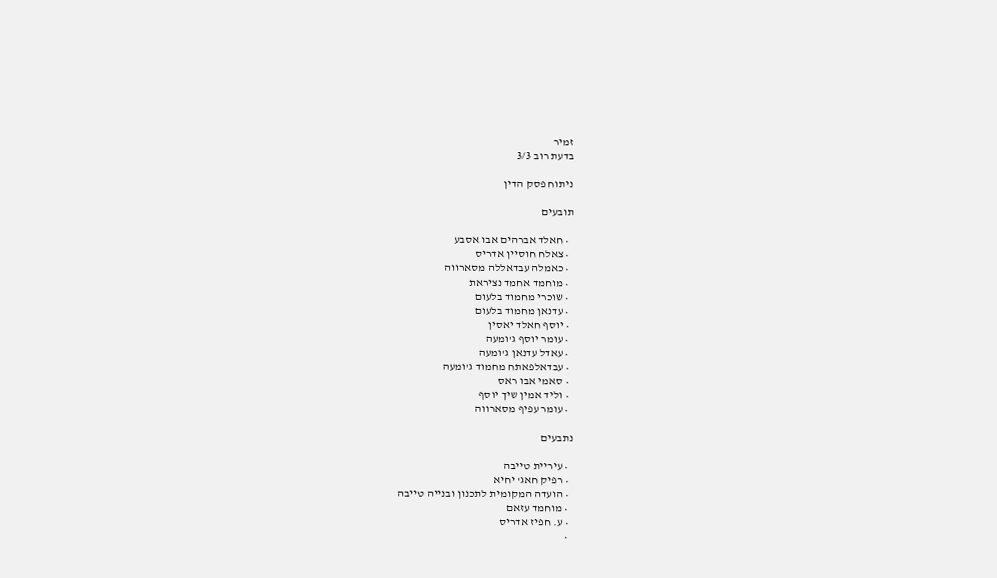זמיר
בדעת רוב 3/3

ניתוח פסק הדין

תובעים

  • חאלד אברהים אבו אסבע
  • צאלח חוסיין אדריס
  • כאמלה עבדאללה מסארווה
  • מוחמד אחמד נציראת
  • שוכרי מחמוד בלעום
  • עדנאן מחמוד בלעום
  • יוסף חאלד יאסין
  • עומר יוסף ג'ומעה
  • עאדל עדנאן ג'ומעה
  • עבדאלפאתח מחמוד ג'ומעה
  • סאמי אבו ראס
  • וליד אמין שיך יוסף
  • עומר עפיף מסארווה

נתבעים

  • עיריית טייבה
  • רפיק חאג' יחיא
  • הועדה המקומית לתכנון ובנייה טייבה
  • מוחמד עזאם
  • ע. חפיז אדריס
  •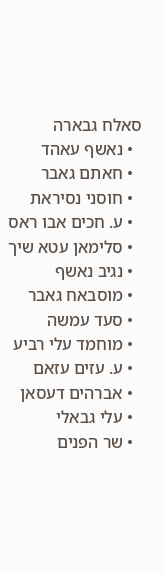סאלח גבארה
  • נאשף עאהד
  • חאתם גאבר
  • חוסני נסיראת
  • ע. חכים אבו ראס
  • סלימאן עטא שיך
  • נגיב נאשף
  • מוסבאח גאבר
  • סעד עמשה
  • מוחמד עלי רביע
  • ע. עזים עזאם
  • אברהים דעסאן
  • עלי גבאלי
  • שר הפנים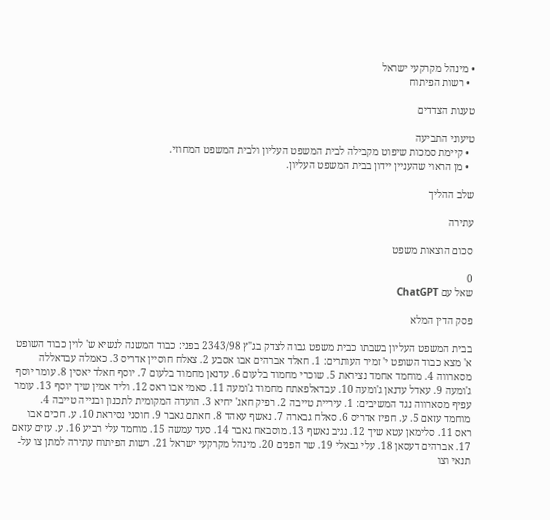• מינהל מקרקעי ישראל
  • רשות הפיתוח

טענות הצדדים

טיעוני התביעה
  • קיימת סמכות שיפוט מקבילה לבית המשפט העליון ולבית המשפט המחוזי.
  • מן הראוי שהעניין יידון בבית המשפט העליון.

שלב ההליך

עתירה

סכום הוצאות משפט

0
שאל עם ChatGPT

פסק הדין המלא

בבית המשפט העליון בשבתו כבית משפט גבוה לצדק בג"ץ 2343/98 בפני: כבוד המשנה לנשיא ש' לוין כבוד השופט א' מצא כבוד השופט י' זמיר העותרים: 1. חאלד אברהים אבו אסבע 2. צאלח חוסיין אדריס 3. כאמלה עבדאללה מסארווה 4. מוחמד אחמד נציראת 5. שוכרי מחמוד בלעום 6. עדנאן מחמוד בלעום 7. יוסף חאלד יאסין 8. עומר יוסף ג'ומעה 9. עאדל עדנאן ג'ומעה 10. עבדאלפאתח מחמוד ג'ומעה 11. סאמי אבו ראס 12. וליד אמין שיך יוסף 13. עומר עפיף מסארווה נגד המשיבים: 1. עיריית טייבה 2. רפיק חאג' יחיא 3. הועדה המקומית לתכנון ובנייה טייבה 4. מוחמד עזאם 5. ע. חפיז אדריס 6. סאלח גבארה 7. נאשף עאהד 8. חאתם גאבר 9. חוסני נסיראת 10. ע. חכים אבו ראס 11. סלימאן עטא שיך 12. נגיב נאשף 13. מוסבאח גאבר 14. סעד עמשה 15. מוחמד עלי רביע 16. ע. עזים עזאם 17. אברהים דעסאן 18. עלי גבאלי 19. שר הפנים 20. מינהל מקרקעי ישראל 21. רשות הפיתוח עתירה למתן צו על-תנאי וצו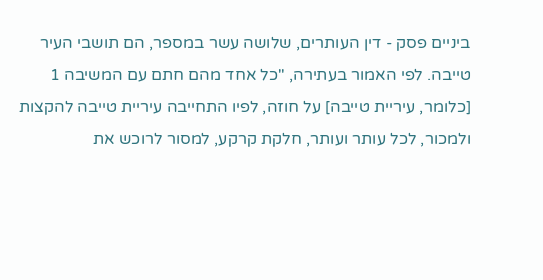ביניים פסק - דין העותרים, שלושה עשר במספר, הם תושבי העיר טייבה. לפי האמור בעתירה, "כל אחד מהם חתם עם המשיבה 1 [כלומר, עיריית טייבה] על חוזה, לפיו התחייבה עיריית טייבה להקצות ולמכור, לכל עותר ועותר, חלקת קרקע, למסור לרוכש את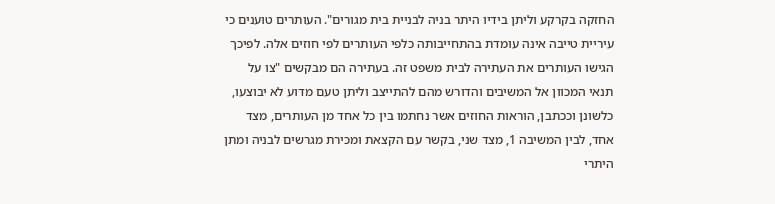החזקה בקרקע וליתן בידיו היתר בניה לבניית בית מגורים". העותרים טוענים כי עיריית טייבה אינה עומדת בהתחייבותה כלפי העותרים לפי חוזים אלה. לפיכך הגישו העותרים את העתירה לבית משפט זה. בעתירה הם מבקשים "צו על תנאי המכוון אל המשיבים והדורש מהם להתייצב וליתן טעם מדוע לא יבוצעו, כלשונן וככתבן, הוראות החוזים אשר נחתמו בין כל אחד מן העותרים, מצד אחד, לבין המשיבה 1, מצד שני, בקשר עם הקצאת ומכירת מגרשים לבניה ומתן היתרי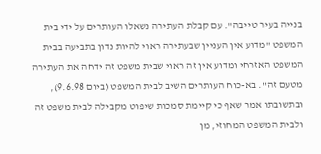בנייה בעיר טייבה". עם קבלת העתירה נשאלו העותרים על ידי בית המשפט "מדוע אין העניין שבעתירה ראוי להיות נדון בתביעה בבית המשפט האזרחי ומדוע אין זה ראוי שבית משפט זה ידחה את העתירה מטעם זה". בא-כוח העותרים השיב לבית המשפט (ביום 9.6.98), ובתשובתו אמר שאף כי קיימת סמכות שיפוט מקבילה לבית משפט זה ולבית המשפט המחוזי, מן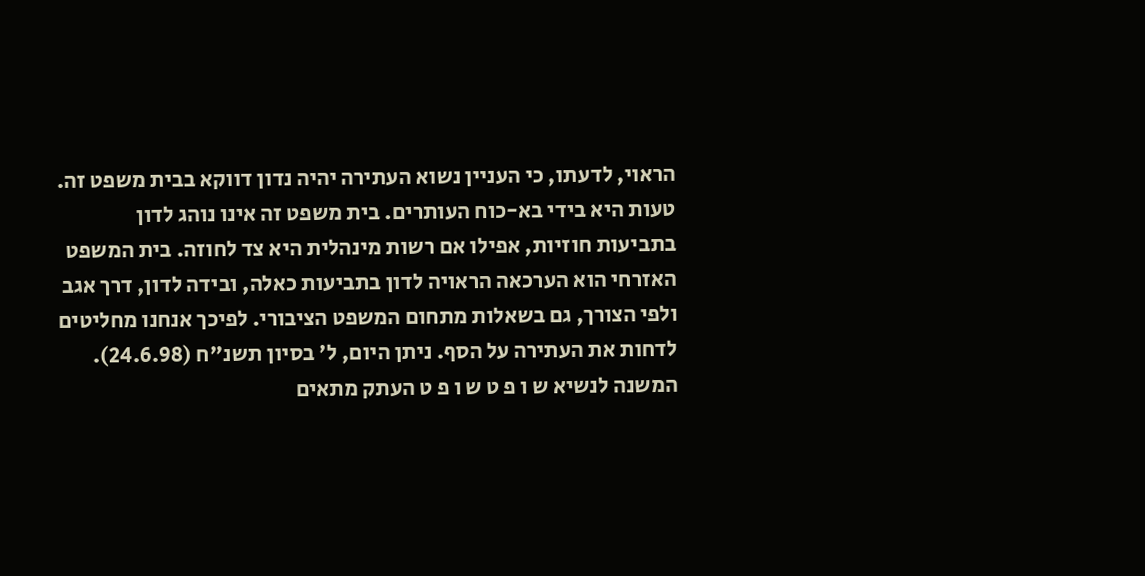הראוי, לדעתו, כי העניין נשוא העתירה יהיה נדון דווקא בבית משפט זה. טעות היא בידי בא-כוח העותרים. בית משפט זה אינו נוהג לדון בתביעות חוזיות, אפילו אם רשות מינהלית היא צד לחוזה. בית המשפט האזרחי הוא הערכאה הראויה לדון בתביעות כאלה, ובידה לדון, דרך אגב ולפי הצורך, גם בשאלות מתחום המשפט הציבורי. לפיכך אנחנו מחליטים לדחות את העתירה על הסף. ניתן היום, ל' בסיון תשנ"ח (24.6.98). המשנה לנשיא ש ו פ ט ש ו פ ט העתק מתאים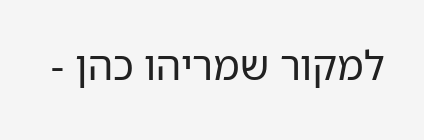למקור שמריהו כהן -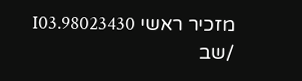מזכיר ראשי 98023430.I03 /שב